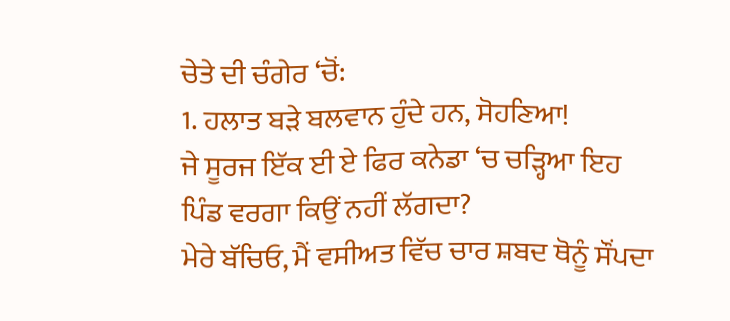ਚੇਤੇ ਦੀ ਚੰਗੇਰ ‘ਚੋਂ:
1. ਹਲਾਤ ਬੜੇ ਬਲਵਾਨ ਹੁੰਦੇ ਹਨ, ਸੋਹਣਿਆ!
ਜੇ ਸੂਰਜ ਇੱਕ ਈ ਏ ਫਿਰ ਕਨੇਡਾ ‘ਚ ਚੜ੍ਹਿਆ ਇਹ ਪਿੰਡ ਵਰਗਾ ਕਿਉਂ ਨਹੀਂ ਲੱਗਦਾ?
ਮੇਰੇ ਬੱਚਿਓ, ਮੈਂ ਵਸੀਅਤ ਵਿੱਚ ਚਾਰ ਸ਼ਬਦ ਥੋਨੂੰ ਸੌਂਪਦਾ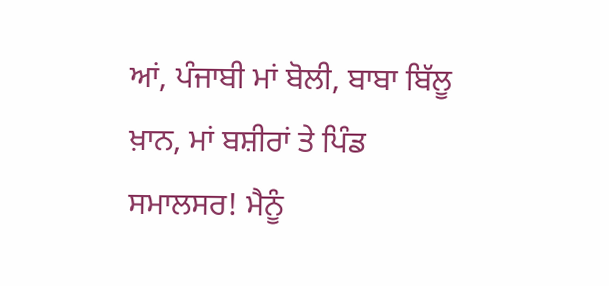ਆਂ, ਪੰਜਾਬੀ ਮਾਂ ਬੋਲੀ, ਬਾਬਾ ਬਿੱਲੂ ਖ਼ਾਨ, ਮਾਂ ਬਸ਼ੀਰਾਂ ਤੇ ਪਿੰਡ ਸਮਾਲਸਰ! ਮੈਨੂੰ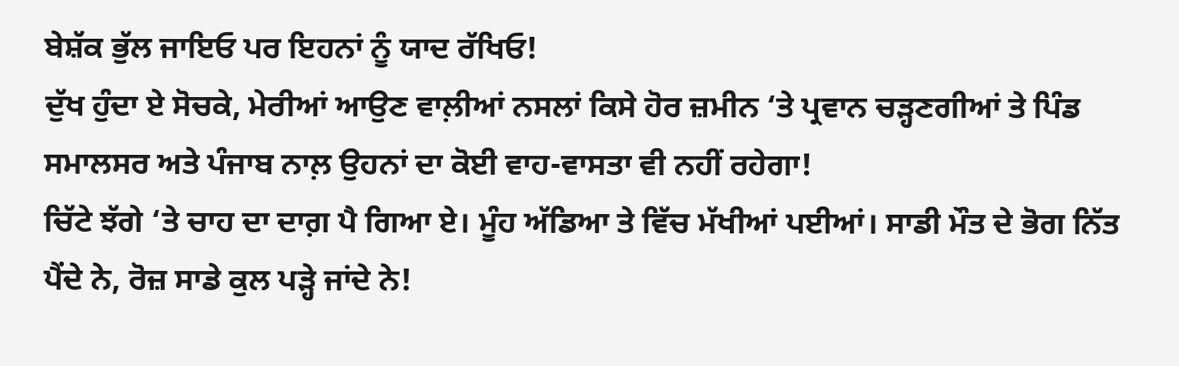ਬੇਸ਼ੱਕ ਭੁੱਲ ਜਾਇਓ ਪਰ ਇਹਨਾਂ ਨੂੰ ਯਾਦ ਰੱਖਿਓ!
ਦੁੱਖ ਹੁੰਦਾ ਏ ਸੋਚਕੇ, ਮੇਰੀਆਂ ਆਉਣ ਵਾਲ਼ੀਆਂ ਨਸਲਾਂ ਕਿਸੇ ਹੋਰ ਜ਼ਮੀਨ ‘ਤੇ ਪ੍ਰਵਾਨ ਚੜ੍ਹਣਗੀਆਂ ਤੇ ਪਿੰਡ ਸਮਾਲਸਰ ਅਤੇ ਪੰਜਾਬ ਨਾਲ਼ ਉਹਨਾਂ ਦਾ ਕੋਈ ਵਾਹ-ਵਾਸਤਾ ਵੀ ਨਹੀਂ ਰਹੇਗਾ!
ਚਿੱਟੇ ਝੱਗੇ ‘ਤੇ ਚਾਹ ਦਾ ਦਾਗ਼ ਪੈ ਗਿਆ ਏ। ਮੂੰਹ ਅੱਡਿਆ ਤੇ ਵਿੱਚ ਮੱਖੀਆਂ ਪਈਆਂ। ਸਾਡੀ ਮੌਤ ਦੇ ਭੋਗ ਨਿੱਤ ਪੈਂਦੇ ਨੇ, ਰੋਜ਼ ਸਾਡੇ ਕੁਲ ਪੜ੍ਹੇ ਜਾਂਦੇ ਨੇ!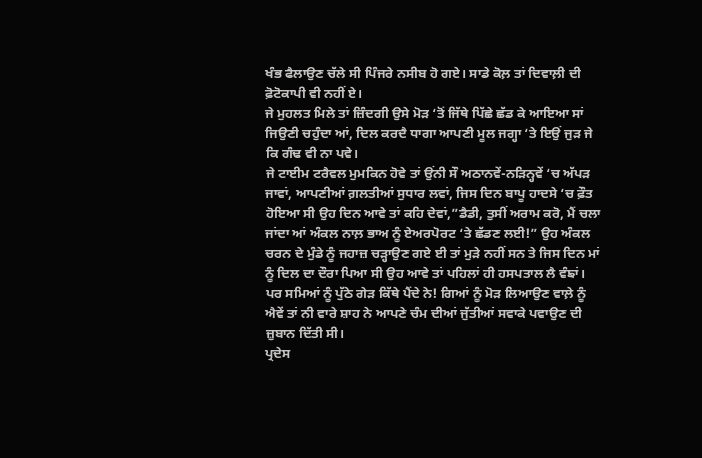ਖੰਭ ਫੈਲਾਉਣ ਚੱਲੇ ਸੀ ਪਿੰਜਰੇ ਨਸੀਬ ਹੋ ਗਏ। ਸਾਡੇ ਕੋਲ਼ ਤਾਂ ਦਿਵਾਲ਼ੀ ਦੀ ਫ਼ੋਟੋਕਾਪੀ ਵੀ ਨਹੀਂ ਏ।
ਜੇ ਮੁਹਲਤ ਮਿਲੇ ਤਾਂ ਜ਼ਿੰਦਗੀ ਉਸੇ ਮੋੜ ‘ਤੋਂ ਜਿੱਥੇ ਪਿੱਛੇ ਛੱਡ ਕੇ ਆਇਆ ਸਾਂ ਜਿਉਣੀ ਚਹੁੰਦਾ ਆਂ, ਦਿਲ ਕਰਦੈ ਧਾਗਾ ਆਪਣੀ ਮੂਲ ਜਗ੍ਹਾ ‘ਤੇ ਇਉਂ ਜੁੜ ਜੇ ਕਿ ਗੰਢ ਵੀ ਨਾ ਪਵੇ।
ਜੇ ਟਾਈਮ ਟਰੈਵਲ ਮੁਮਕਿਨ ਹੋਵੇ ਤਾਂ ਉਂਨੀ ਸੌ ਅਠਾਨਵੇਂ-ਨੜਿਨ੍ਹਵੇਂ ‘ਚ ਅੱਪੜ ਜਾਵਾਂ, ਆਪਣੀਆਂ ਗ਼ਲਤੀਆਂ ਸੁਧਾਰ ਲਵਾਂ, ਜਿਸ ਦਿਨ ਬਾਪੂ ਹਾਦਸੇ ‘ਚ ਫ਼ੌਤ ਹੋਇਆ ਸੀ ਉਹ ਦਿਨ ਆਵੇ ਤਾਂ ਕਹਿ ਦੇਵਾਂ,”ਡੈਡੀ, ਤੁਸੀਂ ਅਰਾਮ ਕਰੋ, ਮੈਂ ਚਲਾ ਜਾਂਦਾ ਆਂ ਅੰਕਲ ਨਾਲ਼ ਭਾਅ ਨੂੰ ਏਅਰਪੋਰਟ ‘ਤੇ ਛੱਡਣ ਲਈ!” ਉਹ ਅੰਕਲ ਚਰਨ ਦੇ ਮੁੰਡੇ ਨੂੰ ਜਹਾਜ਼ ਚੜ੍ਹਾਉਣ ਗਏ ਈ ਤਾਂ ਮੁੜੇ ਨਹੀਂ ਸਨ ਤੇ ਜਿਸ ਦਿਨ ਮਾਂ ਨੂੰ ਦਿਲ ਦਾ ਦੌਰਾ ਪਿਆ ਸੀ ਉਹ ਆਵੇ ਤਾਂ ਪਹਿਲਾਂ ਹੀ ਹਸਪਤਾਲ ਲੈ ਵੰਙਾਂ। ਪਰ ਸਮਿਆਂ ਨੂੰ ਪੁੱਠੇ ਗੇੜ ਕਿੱਥੇ ਪੈਂਦੇ ਨੇ! ਗਿਆਂ ਨੂੰ ਮੋੜ ਲਿਆਉਣ ਵਾਲ਼ੇ ਨੂੰ ਐਵੇਂ ਤਾਂ ਨੀ ਵਾਰੇ ਸ਼ਾਹ ਨੇ ਆਪਣੇ ਚੰਮ ਦੀਆਂ ਜੁੱਤੀਆਂ ਸਵਾਕੇ ਪਵਾਉਣ ਦੀ ਜ਼ੁਬਾਨ ਦਿੱਤੀ ਸੀ।
ਪ੍ਰਦੇਸ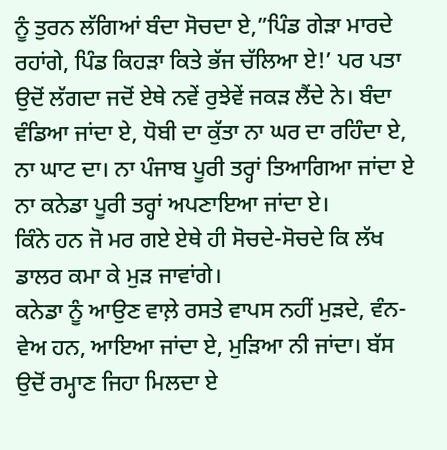ਨੂੰ ਤੁਰਨ ਲੱਗਿਆਂ ਬੰਦਾ ਸੋਚਦਾ ਏ,”ਪਿੰਡ ਗੇੜਾ ਮਾਰਦੇ ਰਹਾਂਗੇ, ਪਿੰਡ ਕਿਹੜਾ ਕਿਤੇ ਭੱਜ ਚੱਲਿਆ ਏ!’ ਪਰ ਪਤਾ ਉਦੋਂ ਲੱਗਦਾ ਜਦੋਂ ਏਥੇ ਨਵੇਂ ਰੁਝੇਵੇਂ ਜਕੜ ਲੈਂਦੇ ਨੇ। ਬੰਦਾ ਵੰਡਿਆ ਜਾਂਦਾ ਏ, ਧੋਬੀ ਦਾ ਕੁੱਤਾ ਨਾ ਘਰ ਦਾ ਰਹਿੰਦਾ ਏ, ਨਾ ਘਾਟ ਦਾ। ਨਾ ਪੰਜਾਬ ਪੂਰੀ ਤਰ੍ਹਾਂ ਤਿਆਗਿਆ ਜਾਂਦਾ ਏ ਨਾ ਕਨੇਡਾ ਪੂਰੀ ਤਰ੍ਹਾਂ ਅਪਣਾਇਆ ਜਾਂਦਾ ਏ।
ਕਿੰਨੇ ਹਨ ਜੋ ਮਰ ਗਏ ਏਥੇ ਹੀ ਸੋਚਦੇ-ਸੋਚਦੇ ਕਿ ਲੱਖ ਡਾਲਰ ਕਮਾ ਕੇ ਮੁੜ ਜਾਵਾਂਗੇ।
ਕਨੇਡਾ ਨੂੰ ਆਉਣ ਵਾਲ਼ੇ ਰਸਤੇ ਵਾਪਸ ਨਹੀਂ ਮੁੜਦੇ, ਵੰਨ-ਵੇਅ ਹਨ, ਆਇਆ ਜਾਂਦਾ ਏ, ਮੁੜਿਆ ਨੀ ਜਾਂਦਾ। ਬੱਸ ਉਦੋਂ ਰਮ੍ਹਾਣ ਜਿਹਾ ਮਿਲਦਾ ਏ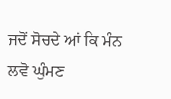ਜਦੋਂ ਸੋਚਦੇ ਆਂ ਕਿ ਮੰਨ ਲਵੋ ਘੁੰਮਣ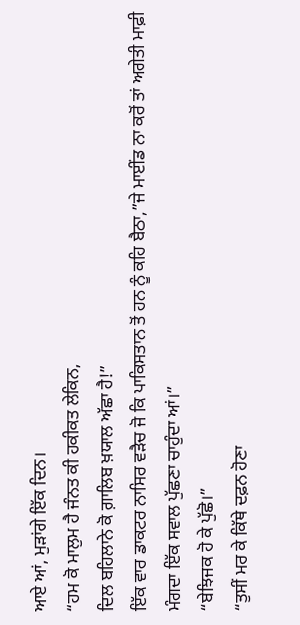ਆਏ ਆਂ, ਮੁੜਾਂਗੇ ਇੱਕ ਦਿਨ।
“ਹਮ ਕੋ ਮਾਲੁਮ ਹੈ ਜੰਨਤ ਕੀ ਹਕੀਕਤ ਲੇਕਿਨ,
ਦਿਲ ਬਹਿਲਾਨੇ ਕੋ ਗ਼ਾਲਿਬ ਖ਼ਯਾਲ ਅੱਛਾ ਹੈ!”
ਇੱਕ ਵਾਰ ਡਾਕਟਰ ਨਾਸਿਰ ਵੜੈਚ ਜੋ ਕਿ ਪਾਕਿਸਤਾਨ ਤੋਂ ਹਨ ਨੂੰ ਕਹਿ ਬੈਠਾ,”ਜੇ ਮਾਈਂਡ ਨਾ ਕਰੋਂ ਤਾਂ ਅਗੇਤੀ ਮਾਫ਼ੀ ਮੰਗਦਾ ਇੱਕ ਸਵਾਲ ਪੁੱਛਣਾ ਚਾਹੁੰਦਾ ਆਂ।”
“ਬੇਝਿਜਕ ਹੋ ਕੇ ਪੁੱਛੋ।”
“ਤੁਸੀਂ ਮਰ ਕੇ ਕਿੱਥੇ ਦਫ਼ਨ ਹੋਣਾ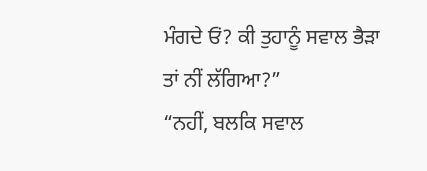ਮੰਗਦੇ ਓਂ? ਕੀ ਤੁਹਾਨੂੰ ਸਵਾਲ ਭੈੜਾ ਤਾਂ ਨੀਂ ਲੱਗਿਆ?”
“ਨਹੀਂ, ਬਲਕਿ ਸਵਾਲ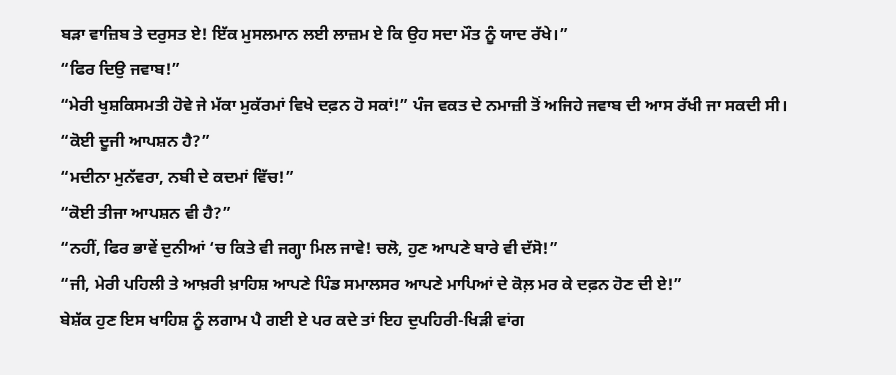ਬੜਾ ਵਾਜ਼ਿਬ ਤੇ ਦਰੁਸਤ ਏ! ਇੱਕ ਮੁਸਲਮਾਨ ਲਈ ਲਾਜ਼ਮ ਏ ਕਿ ਉਹ ਸਦਾ ਮੌਤ ਨੂੰ ਯਾਦ ਰੱਖੇ।”
“ਫਿਰ ਦਿਉ ਜਵਾਬ!”
“ਮੇਰੀ ਖੁਸ਼ਕਿਸਮਤੀ ਹੋਵੇ ਜੇ ਮੱਕਾ ਮੁਕੱਰਮਾਂ ਵਿਖੇ ਦਫ਼ਨ ਹੋ ਸਕਾਂ!” ਪੰਜ ਵਕਤ ਦੇ ਨਮਾਜ਼ੀ ਤੋਂ ਅਜਿਹੇ ਜਵਾਬ ਦੀ ਆਸ ਰੱਖੀ ਜਾ ਸਕਦੀ ਸੀ।
“ਕੋਈ ਦੂਜੀ ਆਪਸ਼ਨ ਹੈ?”
“ਮਦੀਨਾ ਮੁਨੱਵਰਾ, ਨਬੀ ਦੇ ਕਦਮਾਂ ਵਿੱਚ!”
“ਕੋਈ ਤੀਜਾ ਆਪਸ਼ਨ ਵੀ ਹੈ?”
“ਨਹੀਂ, ਫਿਰ ਭਾਵੇਂ ਦੁਨੀਆਂ ‘ਚ ਕਿਤੇ ਵੀ ਜਗ੍ਹਾ ਮਿਲ ਜਾਵੇ! ਚਲੋ, ਹੁਣ ਆਪਣੇ ਬਾਰੇ ਵੀ ਦੱਸੋ!”
“ਜੀ, ਮੇਰੀ ਪਹਿਲੀ ਤੇ ਆਖ਼ਰੀ ਖ਼ਾਹਿਸ਼ ਆਪਣੇ ਪਿੰਡ ਸਮਾਲਸਰ ਆਪਣੇ ਮਾਪਿਆਂ ਦੇ ਕੋਲ਼ ਮਰ ਕੇ ਦਫ਼ਨ ਹੋਣ ਦੀ ਏ!”
ਬੇਸ਼ੱਕ ਹੁਣ ਇਸ ਖਾਹਿਸ਼ ਨੂੰ ਲਗਾਮ ਪੈ ਗਈ ਏ ਪਰ ਕਦੇ ਤਾਂ ਇਹ ਦੁਪਹਿਰੀ-ਖਿੜੀ ਵਾਂਗ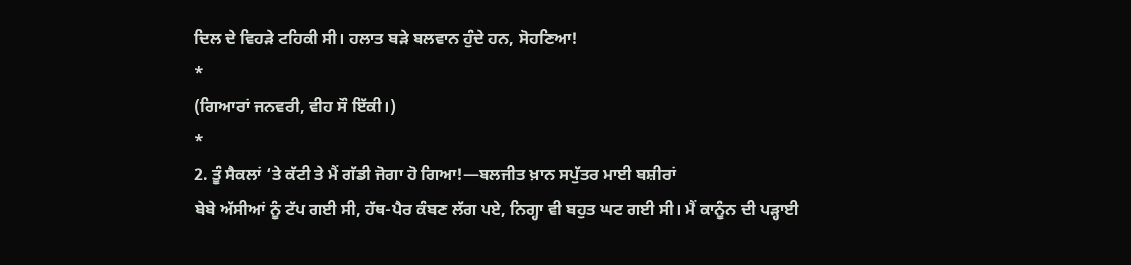ਦਿਲ ਦੇ ਵਿਹੜੇ ਟਹਿਕੀ ਸੀ। ਹਲਾਤ ਬੜੇ ਬਲਵਾਨ ਹੁੰਦੇ ਹਨ, ਸੋਹਣਿਆ!
*
(ਗਿਆਰਾਂ ਜਨਵਰੀ, ਵੀਹ ਸੌ ਇੱਕੀ।)
*
2. ਤੂੰ ਸੈਕਲਾਂ ‘ਤੇ ਕੱਟੀ ਤੇ ਮੈਂ ਗੱਡੀ ਜੋਗਾ ਹੋ ਗਿਆ!—ਬਲਜੀਤ ਖ਼ਾਨ ਸਪੁੱਤਰ ਮਾਈ ਬਸ਼ੀਰਾਂ
ਬੇਬੇ ਅੱਸੀਆਂ ਨੂੰ ਟੱਪ ਗਈ ਸੀ, ਹੱਥ-ਪੈਰ ਕੰਬਣ ਲੱਗ ਪਏ, ਨਿਗ੍ਹਾ ਵੀ ਬਹੁਤ ਘਟ ਗਈ ਸੀ। ਮੈਂ ਕਾਨੂੰਨ ਦੀ ਪੜ੍ਹਾਈ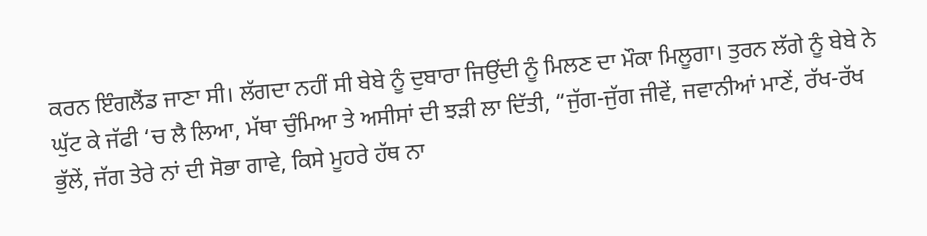ਕਰਨ ਇੰਗਲੈਂਡ ਜਾਣਾ ਸੀ। ਲੱਗਦਾ ਨਹੀਂ ਸੀ ਬੇਬੇ ਨੂੰ ਦੁਬਾਰਾ ਜਿਉਂਦੀ ਨੂੰ ਮਿਲਣ ਦਾ ਮੌਕਾ ਮਿਲੂਗਾ। ਤੁਰਨ ਲੱਗੇ ਨੂੰ ਬੇਬੇ ਨੇ ਘੁੱਟ ਕੇ ਜੱਫੀ ‘ਚ ਲੈ ਲਿਆ, ਮੱਥਾ ਚੁੰਮਿਆ ਤੇ ਅਸੀਸਾਂ ਦੀ ਝੜੀ ਲਾ ਦਿੱਤੀ, “ਜੁੱਗ-ਜੁੱਗ ਜੀਵੇਂ, ਜਵਾਨੀਆਂ ਮਾਣੇਂ, ਰੱਖ-ਰੱਖ ਭੁੱਲੇਂ, ਜੱਗ ਤੇਰੇ ਨਾਂ ਦੀ ਸੋਭਾ ਗਾਵੇ, ਕਿਸੇ ਮੂਹਰੇ ਹੱਥ ਨਾ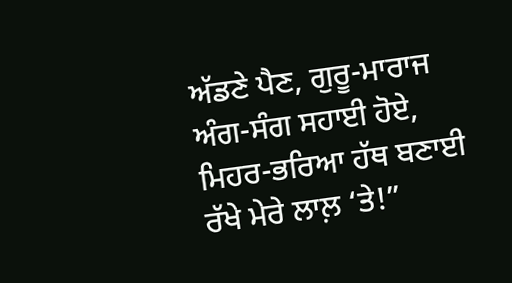ਅੱਡਣੇ ਪੈਣ, ਗੁਰੂ-ਮਾਰਾਜ ਅੰਗ-ਸੰਗ ਸਹਾਈ ਹੋਏ, ਮਿਹਰ-ਭਰਿਆ ਹੱਥ ਬਣਾਈ ਰੱਖੇ ਮੇਰੇ ਲਾਲ਼ ‘ਤੇ!”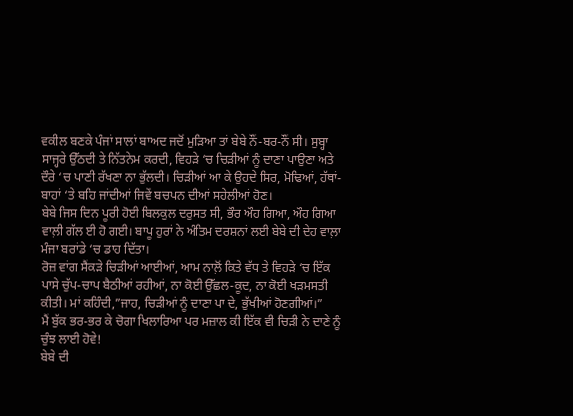ਵਕੀਲ ਬਣਕੇ ਪੰਜਾਂ ਸਾਲਾਂ ਬਾਅਦ ਜਦੋਂ ਮੁੜਿਆ ਤਾਂ ਬੇਬੇ ਨੌਂ-ਬਰ-ਨੌਂ ਸੀ। ਸੁਬ੍ਹਾ ਸਾਜ੍ਹਰੇ ਉੱਠਦੀ ਤੇ ਨਿੱਤਨੇਮ ਕਰਦੀ, ਵਿਹੜੇ ‘ਚ ਚਿੜੀਆਂ ਨੂੰ ਦਾਣਾ ਪਾਉਣਾ ਅਤੇ ਦੌਰੇ ‘ਚ ਪਾਣੀ ਰੱਖਣਾ ਨਾ ਭੁੱਲਦੀ। ਚਿੜੀਆਂ ਆ ਕੇ ਉਹਦੇ ਸਿਰ, ਮੋਢਿਆਂ, ਹੱਥਾਂ-ਬਾਹਾਂ ‘ਤੇ ਬਹਿ ਜਾਂਦੀਆਂ ਜਿਵੇਂ ਬਚਪਨ ਦੀਆਂ ਸਹੇਲੀਆਂ ਹੋਣ।
ਬੇਬੇ ਜਿਸ ਦਿਨ ਪੂਰੀ ਹੋਈ ਬਿਲਕੁਲ ਦਰੁਸਤ ਸੀ, ਭੌਰ ਔਹ ਗਿਆ, ਔਹ ਗਿਆ ਵਾਲ਼ੀ ਗੱਲ ਈ ਹੋ ਗਈ। ਬਾਪੂ ਹੁਰਾਂ ਨੇ ਅੰਤਿਮ ਦਰਸ਼ਨਾਂ ਲਈ ਬੇਬੇ ਦੀ ਦੇਹ ਵਾਲ਼ਾ ਮੰਜਾ ਬਰਾਂਡੇ ‘ਚ ਡਾਹ ਦਿੱਤਾ।
ਰੋਜ਼ ਵਾਂਗ ਸੈਂਕੜੇ ਚਿੜੀਆਂ ਆਈਆਂ, ਆਮ ਨਾਲ਼ੋਂ ਕਿਤੇ ਵੱਧ ਤੇ ਵਿਹੜੇ ‘ਚ ਇੱਕ ਪਾਸੇ ਚੁੱਪ-ਚਾਪ ਬੈਠੀਆਂ ਰਹੀਆਂ, ਨਾ ਕੋਈ ਉੱਛਲ-ਕੂਦ, ਨਾ ਕੋਈ ਖੜਮਸਤੀ ਕੀਤੀ। ਮਾਂ ਕਹਿੰਦੀ,”ਜਾਹ, ਚਿੜੀਆਂ ਨੂੰ ਦਾਣਾ ਪਾ ਦੇ, ਭੁੱਖੀਆਂ ਹੋਣਗੀਆਂ।”
ਮੈਂ ਬੁੱਕ ਭਰ-ਭਰ ਕੇ ਚੋਗਾ ਖਿਲਾਰਿਆ ਪਰ ਮਜ਼ਾਲ ਕੀ ਇੱਕ ਵੀ ਚਿੜੀ ਨੇ ਦਾਣੇ ਨੂੰ ਚੁੰਝ ਲਾਈ ਹੋਵੇ!
ਬੇਬੇ ਦੀ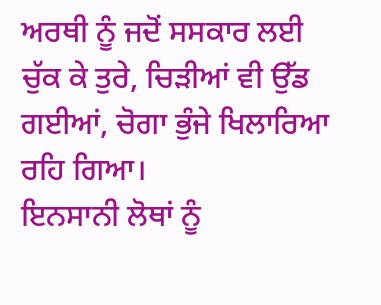ਅਰਥੀ ਨੂੰ ਜਦੋਂ ਸਸਕਾਰ ਲਈ ਚੁੱਕ ਕੇ ਤੁਰੇ, ਚਿੜੀਆਂ ਵੀ ਉੱਡ ਗਈਆਂ, ਚੋਗਾ ਭੁੰਜੇ ਖਿਲਾਰਿਆ ਰਹਿ ਗਿਆ।
ਇਨਸਾਨੀ ਲੋਥਾਂ ਨੂੰ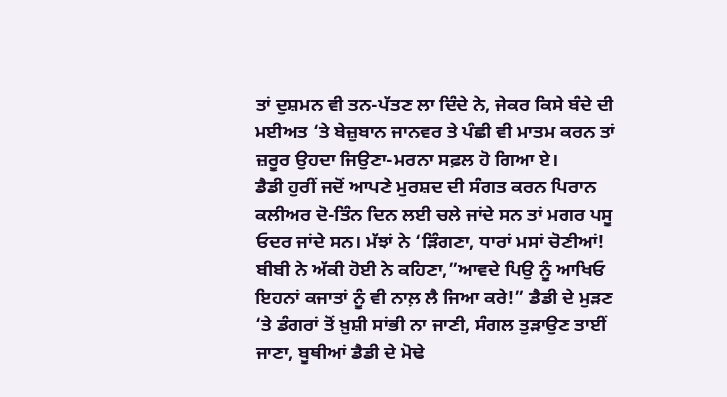ਤਾਂ ਦੁਸ਼ਮਨ ਵੀ ਤਨ-ਪੱਤਣ ਲਾ ਦਿੰਦੇ ਨੇ, ਜੇਕਰ ਕਿਸੇ ਬੰਦੇ ਦੀ ਮਈਅਤ ‘ਤੇ ਬੇਜ਼ੁਬਾਨ ਜਾਨਵਰ ਤੇ ਪੰਛੀ ਵੀ ਮਾਤਮ ਕਰਨ ਤਾਂ ਜ਼ਰੂਰ ਉਹਦਾ ਜਿਉਣਾ-ਮਰਨਾ ਸਫ਼ਲ ਹੋ ਗਿਆ ਏ।
ਡੈਡੀ ਹੁਰੀਂ ਜਦੋਂ ਆਪਣੇ ਮੁਰਸ਼ਦ ਦੀ ਸੰਗਤ ਕਰਨ ਪਿਰਾਨ ਕਲੀਅਰ ਦੋ-ਤਿੰਨ ਦਿਨ ਲਈ ਚਲੇ ਜਾਂਦੇ ਸਨ ਤਾਂ ਮਗਰ ਪਸੂ ਓਦਰ ਜਾਂਦੇ ਸਨ। ਮੱਝਾਂ ਨੇ ‘ੜਿੰਗਣਾ, ਧਾਰਾਂ ਮਸਾਂ ਚੋਣੀਆਂ! ਬੀਬੀ ਨੇ ਅੱਕੀ ਹੋਈ ਨੇ ਕਹਿਣਾ,”ਆਵਦੇ ਪਿਉ ਨੂੰ ਆਖਿਓ ਇਹਨਾਂ ਕਜਾਤਾਂ ਨੂੰ ਵੀ ਨਾਲ਼ ਲੈ ਜਿਆ ਕਰੇ!” ਡੈਡੀ ਦੇ ਮੁੜਣ ‘ਤੇ ਡੰਗਰਾਂ ਤੋਂ ਖ਼ੁਸ਼ੀ ਸਾਂਭੀ ਨਾ ਜਾਣੀ, ਸੰਗਲ ਤੁੜਾਉਣ ਤਾਈਂ ਜਾਣਾ, ਬੂਥੀਆਂ ਡੈਡੀ ਦੇ ਮੋਢੇ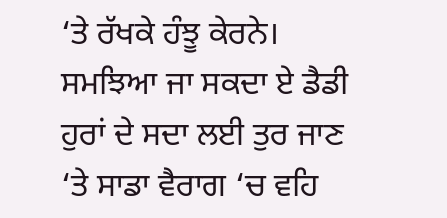‘ਤੇ ਰੱਖਕੇ ਹੰਝੂ ਕੇਰਨੇ। ਸਮਝਿਆ ਜਾ ਸਕਦਾ ਏ ਡੈਡੀ ਹੁਰਾਂ ਦੇ ਸਦਾ ਲਈ ਤੁਰ ਜਾਣ ‘ਤੇ ਸਾਡਾ ਵੈਰਾਗ ‘ਚ ਵਹਿ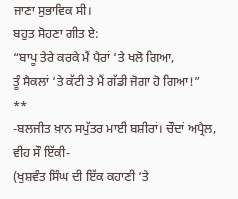ਜਾਣਾ ਸੁਭਾਵਿਕ ਸੀ।
ਬਹੁਤ ਸੋਹਣਾ ਗੀਤ ਏ:
“ਬਾਪੂ ਤੇਰੇ ਕਰਕੇ ਮੈਂ ਪੈਰਾਂ ‘ਤੇ ਖਲੋ ਗਿਆ,
ਤੂੰ ਸੈਕਲਾਂ ‘ਤੇ ਕੱਟੀ ਤੇ ਮੈਂ ਗੱਡੀ ਜੋਗਾ ਹੋ ਗਿਆ!”
**
-ਬਲਜੀਤ ਖ਼ਾਨ ਸਪੁੱਤਰ ਮਾਈ ਬਸ਼ੀਰਾਂ। ਚੌਦਾਂ ਅਪ੍ਰੈਲ, ਵੀਹ ਸੌ ਇੱਕੀ-
(ਖੁਸ਼ਵੰਤ ਸਿੰਘ ਦੀ ਇੱਕ ਕਹਾਣੀ ‘ਤੇ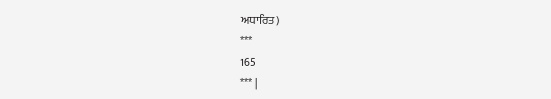ਅਧਾਰਿਤ)
***
165
*** |